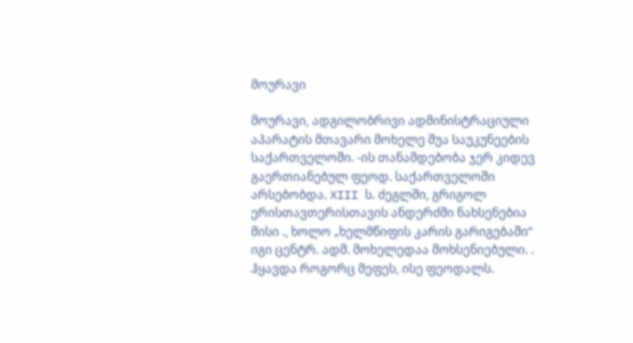მოურავი

მოურავი, ადგილობრივი ადმინისტრაციული აპარატის მთავარი მოხელე შუა საუკუნეების საქართველოში. -ის თანამდებობა ჯერ კიდევ გაერთიანებულ ფეოდ. საქართველოში არსებობდა. XIII ს. ძეგლში, გრიგოლ ერისთავთერისთავის ანდერძში ნახსენებია მისი ., ხოლო „ხელმწიფის კარის გარიგებაში“ იგი ცენტრ. ადმ. მოხელედაა მოხსენიებული. . ჰყავდა როგორც მეფეს, ისე ფეოდალს.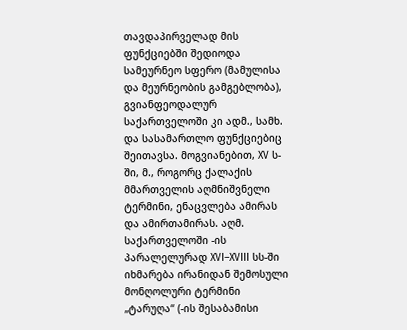თავდაპირველად მის ფუნქციებში შედიოდა სამეურნეო სფერო (მამულისა და მეურნეობის გამგებლობა), გვიანფეოდალურ საქართველოში კი ადმ., სამხ. და სასამართლო ფუნქციებიც შეითავსა. მოგვიანებით, XV ს-ში, მ., როგორც ქალაქის მმართველის აღმნიშვნელი ტერმინი, ენაცვლება ამირას და ამირთამირას. აღმ. საქართველოში -ის პარალელურად XVI–XVIII სს-ში იხმარება ირანიდან შემოსული მონღოლური ტერმინი „ტარუღა“ (-ის შესაბამისი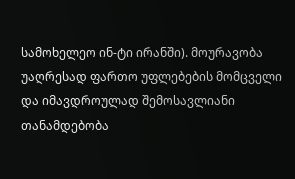სამოხელეო ინ-ტი ირანში). მოურავობა უაღრესად ფართო უფლებების მომცველი და იმავდროულად შემოსავლიანი თანამდებობა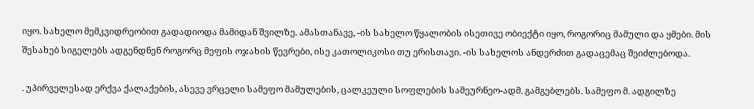იყო. სახელო მემკვიდრეობით გადადიოდა მამიდან შვილზე. ამასთანავე, -ის სახელო წყალობის ისეთივე ობიექტი იყო, როგორიც მამული და ყმები. მის შესახებ სიგელებს ადგენდნენ როგორც მეფის ოჯახის წევრები, ისე კათოლიკოსი თუ ერისთავი. -ის სახელოს ანდერძით გადაცემაც შეიძლებოდა.

. უპირველესად ერქვა ქალაქების, ასევე ვრცელი სამეფო მამულების, ცალკეული სოფლების სამეურნეო-ადმ. გამგებლებს. სამეფო მ. ადგილზე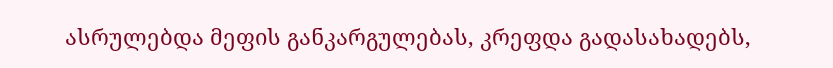ასრულებდა მეფის განკარგულებას, კრეფდა გადასახადებს,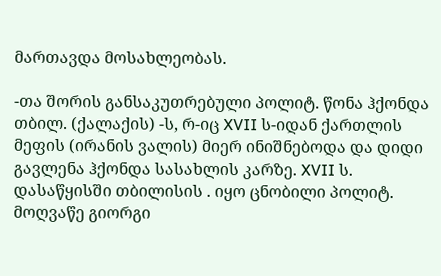მართავდა მოსახლეობას.

-თა შორის განსაკუთრებული პოლიტ. წონა ჰქონდა თბილ. (ქალაქის) -ს, რ-იც XVII ს-იდან ქართლის მეფის (ირანის ვალის) მიერ ინიშნებოდა და დიდი გავლენა ჰქონდა სასახლის კარზე. XVII ს. დასაწყისში თბილისის . იყო ცნობილი პოლიტ. მოღვაწე გიორგი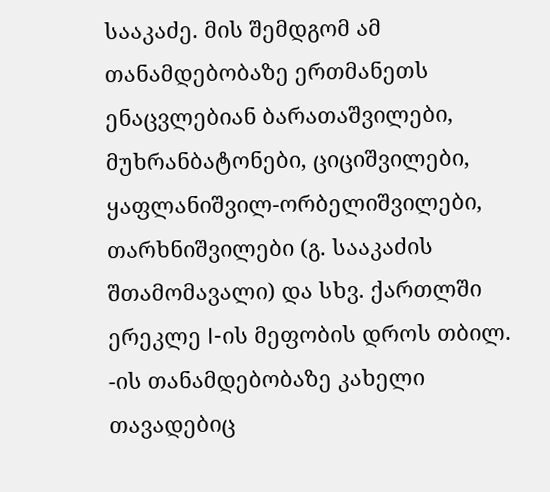სააკაძე. მის შემდგომ ამ თანამდებობაზე ერთმანეთს ენაცვლებიან ბარათაშვილები, მუხრანბატონები, ციციშვილები, ყაფლანიშვილ-ორბელიშვილები, თარხნიშვილები (გ. სააკაძის შთამომავალი) და სხვ. ქართლში ერეკლე I-ის მეფობის დროს თბილ. -ის თანამდებობაზე კახელი თავადებიც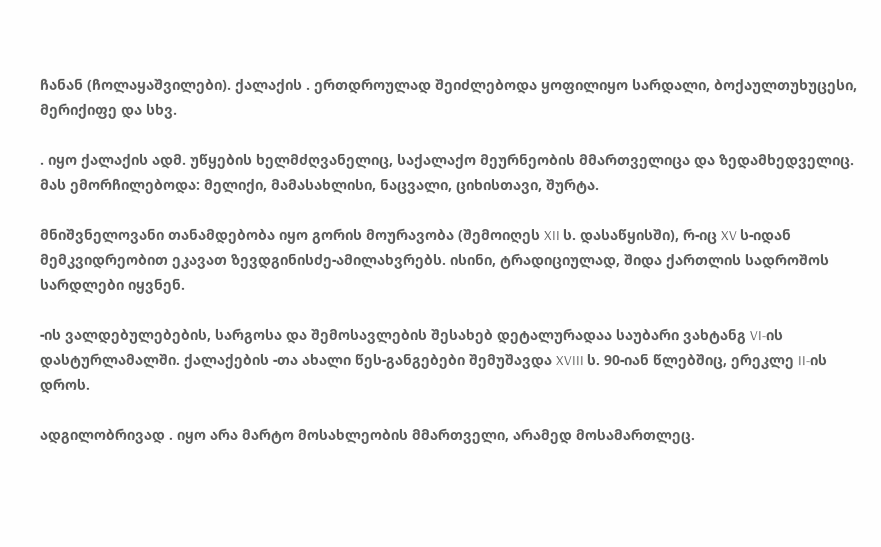ჩანან (ჩოლაყაშვილები). ქალაქის . ერთდროულად შეიძლებოდა ყოფილიყო სარდალი, ბოქაულთუხუცესი, მერიქიფე და სხვ.

. იყო ქალაქის ადმ. უწყების ხელმძღვანელიც, საქალაქო მეურნეობის მმართველიცა და ზედამხედველიც. მას ემორჩილებოდა: მელიქი, მამასახლისი, ნაცვალი, ციხისთავი, შურტა.

მნიშვნელოვანი თანამდებობა იყო გორის მოურავობა (შემოიღეს XII ს. დასაწყისში), რ-იც XV ს-იდან მემკვიდრეობით ეკავათ ზევდგინისძე-ამილახვრებს. ისინი, ტრადიციულად, შიდა ქართლის სადროშოს სარდლები იყვნენ.

-ის ვალდებულებების, სარგოსა და შემოსავლების შესახებ დეტალურადაა საუბარი ვახტანგ VI-ის დასტურლამალში. ქალაქების -თა ახალი წეს-განგებები შემუშავდა XVIII ს. 90-იან წლებშიც, ერეკლე II-ის დროს.

ადგილობრივად . იყო არა მარტო მოსახლეობის მმართველი, არამედ მოსამართლეც.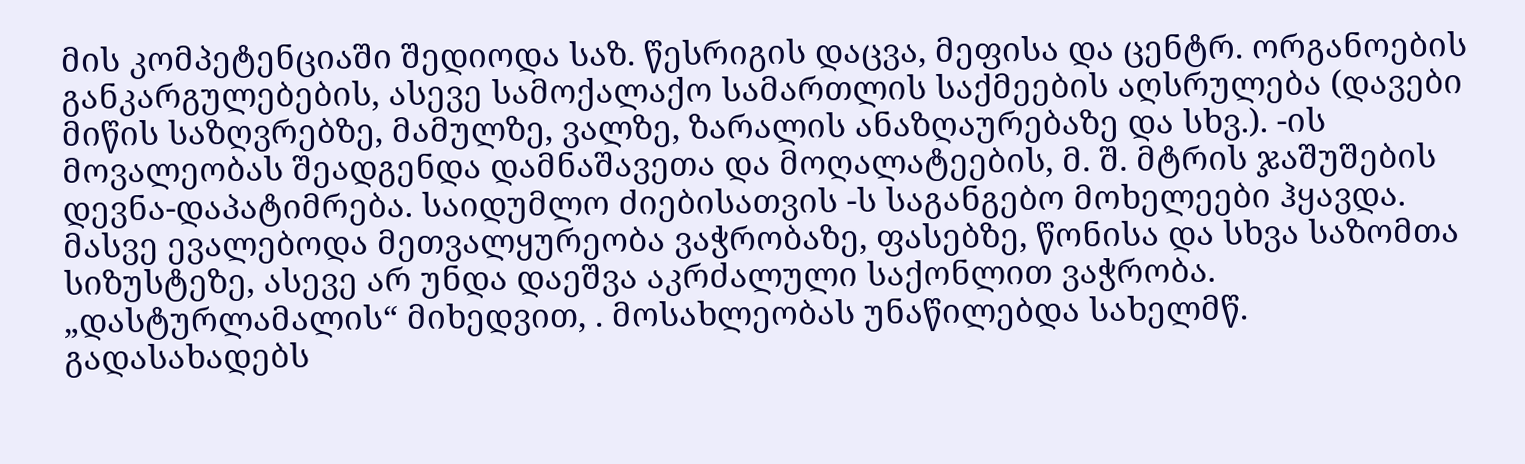მის კომპეტენციაში შედიოდა საზ. წესრიგის დაცვა, მეფისა და ცენტრ. ორგანოების განკარგულებების, ასევე სამოქალაქო სამართლის საქმეების აღსრულება (დავები მიწის საზღვრებზე, მამულზე, ვალზე, ზარალის ანაზღაურებაზე და სხვ.). -ის მოვალეობას შეადგენდა დამნაშავეთა და მოღალატეების, მ. შ. მტრის ჯაშუშების დევნა-დაპატიმრება. საიდუმლო ძიებისათვის -ს საგანგებო მოხელეები ჰყავდა. მასვე ევალებოდა მეთვალყურეობა ვაჭრობაზე, ფასებზე, წონისა და სხვა საზომთა სიზუსტეზე, ასევე არ უნდა დაეშვა აკრძალული საქონლით ვაჭრობა. „დასტურლამალის“ მიხედვით, . მოსახლეობას უნაწილებდა სახელმწ. გადასახადებს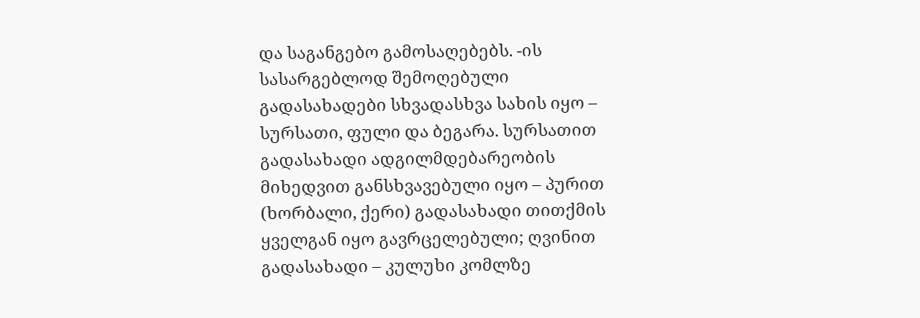და საგანგებო გამოსაღებებს. -ის სასარგებლოდ შემოღებული გადასახადები სხვადასხვა სახის იყო – სურსათი, ფული და ბეგარა. სურსათით გადასახადი ადგილმდებარეობის მიხედვით განსხვავებული იყო – პურით (ხორბალი, ქერი) გადასახადი თითქმის ყველგან იყო გავრცელებული; ღვინით გადასახადი – კულუხი კომლზე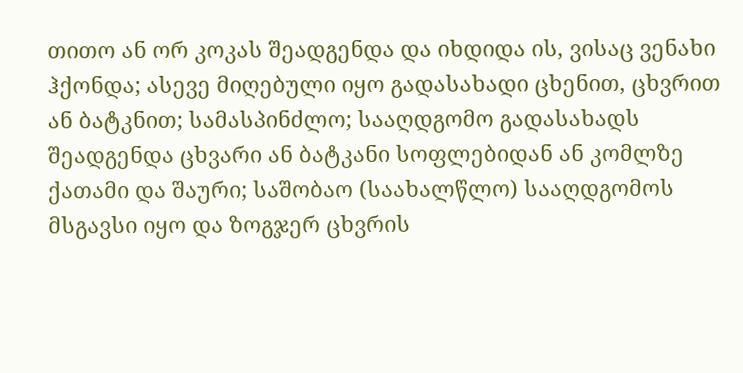თითო ან ორ კოკას შეადგენდა და იხდიდა ის, ვისაც ვენახი ჰქონდა; ასევე მიღებული იყო გადასახადი ცხენით, ცხვრით ან ბატკნით; სამასპინძლო; სააღდგომო გადასახადს შეადგენდა ცხვარი ან ბატკანი სოფლებიდან ან კომლზე ქათამი და შაური; საშობაო (საახალწლო) სააღდგომოს მსგავსი იყო და ზოგჯერ ცხვრის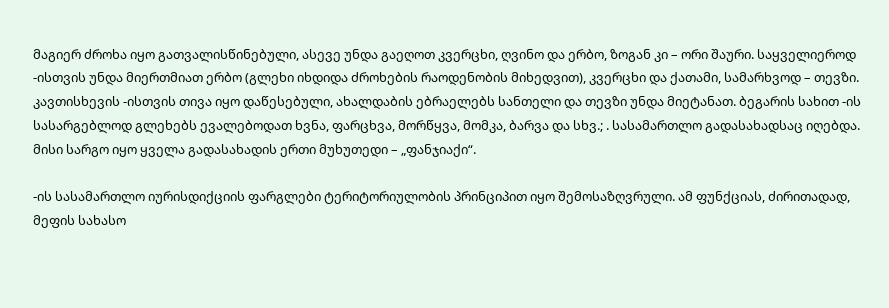მაგიერ ძროხა იყო გათვალისწინებული, ასევე უნდა გაეღოთ კვერცხი, ღვინო და ერბო, ზოგან კი – ორი შაური. საყველიეროდ -ისთვის უნდა მიერთმიათ ერბო (გლეხი იხდიდა ძროხების რაოდენობის მიხედვით), კვერცხი და ქათამი, სამარხვოდ – თევზი. კავთისხევის -ისთვის თივა იყო დაწესებული, ახალდაბის ებრაელებს სანთელი და თევზი უნდა მიეტანათ. ბეგარის სახით -ის სასარგებლოდ გლეხებს ევალებოდათ ხვნა, ფარცხვა, მორწყვა, მომკა, ბარვა და სხვ.; . სასამართლო გადასახადსაც იღებდა. მისი სარგო იყო ყველა გადასახადის ერთი მუხუთედი – „ფანჯიაქი“.

-ის სასამართლო იურისდიქციის ფარგლები ტერიტორიულობის პრინციპით იყო შემოსაზღვრული. ამ ფუნქციას, ძირითადად, მეფის სახასო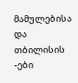მამულებისა და თბილისის -ები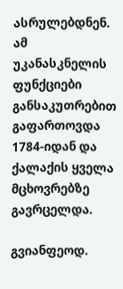ასრულებდნენ. ამ უკანასკნელის ფუნქციები განსაკუთრებით გაფართოვდა 1784-იდან და ქალაქის ყველა მცხოვრებზე გავრცელდა.

გვიანფეოდ.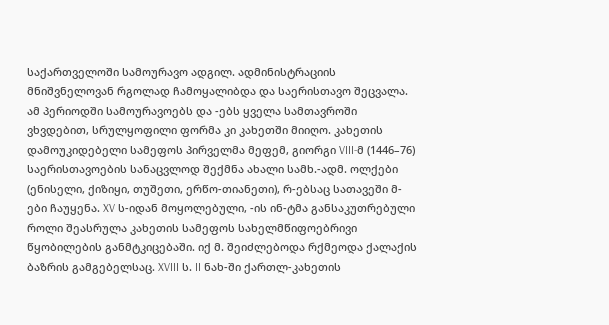საქართველოში სამოურავო ადგილ. ადმინისტრაციის მნიშვნელოვან რგოლად ჩამოყალიბდა და საერისთავო შეცვალა. ამ პერიოდში სამოურავოებს და -ებს ყველა სამთავროში ვხვდებით, სრულყოფილი ფორმა კი კახეთში მიიღო. კახეთის დამოუკიდებელი სამეფოს პირველმა მეფემ, გიორგი VIII-მ (1446–76) საერისთავოების სანაცვლოდ შექმნა ახალი სამხ.-ადმ. ოლქები (ენისელი, ქიზიყი, თუშეთი, ერწო-თიანეთი), რ-ებსაც სათავეში მ-ები ჩაუყენა. XV ს-იდან მოყოლებული, -ის ინ-ტმა განსაკუთრებული როლი შეასრულა კახეთის სამეფოს სახელმწიფოებრივი წყობილების განმტკიცებაში. იქ მ. შეიძლებოდა რქმეოდა ქალაქის ბაზრის გამგებელსაც. XVIII ს. II ნახ-ში ქართლ-კახეთის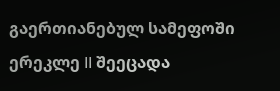გაერთიანებულ სამეფოში ერეკლე II შეეცადა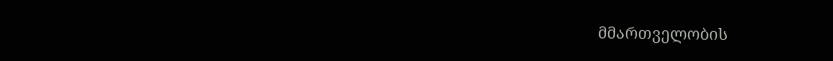მმართველობის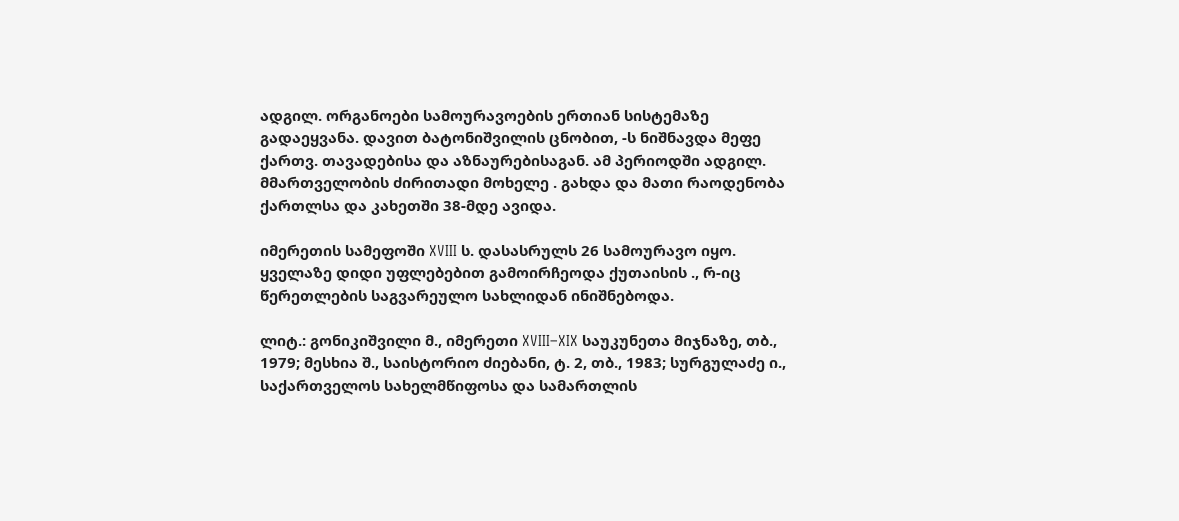ადგილ. ორგანოები სამოურავოების ერთიან სისტემაზე გადაეყვანა. დავით ბატონიშვილის ცნობით, -ს ნიშნავდა მეფე ქართვ. თავადებისა და აზნაურებისაგან. ამ პერიოდში ადგილ. მმართველობის ძირითადი მოხელე . გახდა და მათი რაოდენობა ქართლსა და კახეთში 38-მდე ავიდა.

იმერეთის სამეფოში XVIII ს. დასასრულს 26 სამოურავო იყო. ყველაზე დიდი უფლებებით გამოირჩეოდა ქუთაისის ., რ-იც წერეთლების საგვარეულო სახლიდან ინიშნებოდა.

ლიტ.: გონიკიშვილი მ., იმერეთი XVIII–XIX საუკუნეთა მიჯნაზე, თბ., 1979; მესხია შ., საისტორიო ძიებანი, ტ. 2, თბ., 1983; სურგულაძე ი., საქართველოს სახელმწიფოსა და სამართლის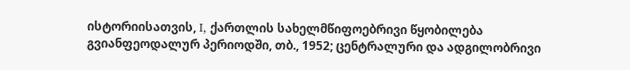ისტორიისათვის, I, ქართლის სახელმწიფოებრივი წყობილება გვიანფეოდალურ პერიოდში, თბ., 1952; ცენტრალური და ადგილობრივი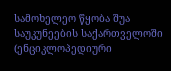სამოხელეო წყობა შუა საუკუნეების საქართველოში (ენციკლოპედიური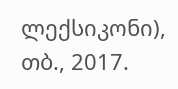ლექსიკონი), თბ., 2017.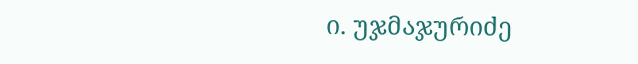ი. უჯმაჯურიძე